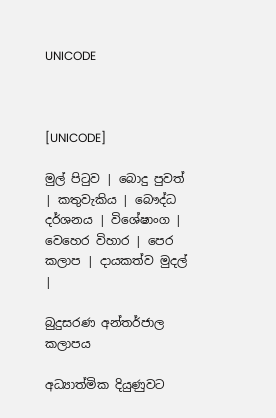UNICODE



[UNICODE]

මුල් පිටුව | බොදු පුවත් | කතුවැකිය | බෞද්ධ දර්ශනය | විශේෂාංග | වෙහෙර විහාර | පෙර කලාප | දායකත්ව මුදල් |

බුදුසරණ අන්තර්ජාල කලාපය

අධ්‍යාත්මික දියුණුවට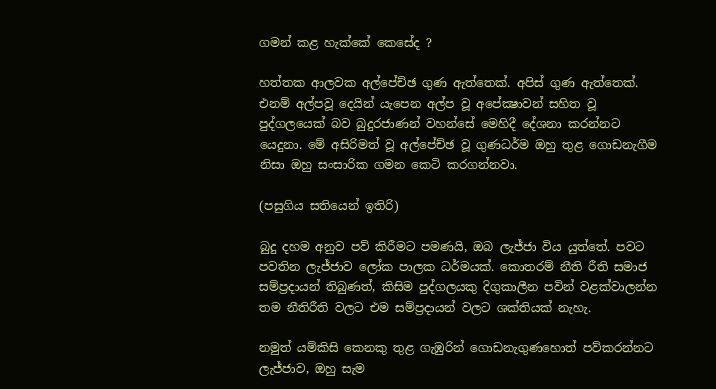ගමන් කළ හැක්කේ කෙසේද ?

හත්තක ආලවක අල්පේච්ඡ ගුණ ඇත්තෙක්. අපිස් ගුණ ඇත්තෙක්. එනම් අල්පවූ දෙයින් යැපෙන අල්ප වූ අපේක්‍ෂාවන් සහිත වූ පුද්ගලයෙක් බව බුදුරජාණන් වහන්සේ මෙහිදී දේශනා කරන්නට යෙදුනා. මේ අසිරිමත් වූ අල්පේච්ඡ වූ ගුණධර්ම ඔහු තුළ ගොඩනැගීම නිසා ඔහු සංසාරික ගමන කෙටි කරගන්නවා.

(පසුගිය සතියෙන් ඉතිරි)

බුදු දහම අනුව පව් කිරීමට පමණයි, ඔබ ලැජ්ජා විය යුත්තේ. පවට පවතින ලැජ්ජාව ලෝක පාලක ධර්මයක්. කොතරම් නීති රීති සමාජ සම්ප්‍රදායන් තිබුණත්, කිසිම පුද්ගලයකු දිගුකාලීන පවින් වළක්වාලන්න තම නීතිරීති වලට එම සම්ප්‍රදායන් වලට ශක්තියක් නැහැ.

නමුත් යම්කිසි කෙනකු තුළ ගැඹුරින් ගොඩනැගුණහොත් පව්කරන්නට ලැජ්ජාව, ඔහු සැම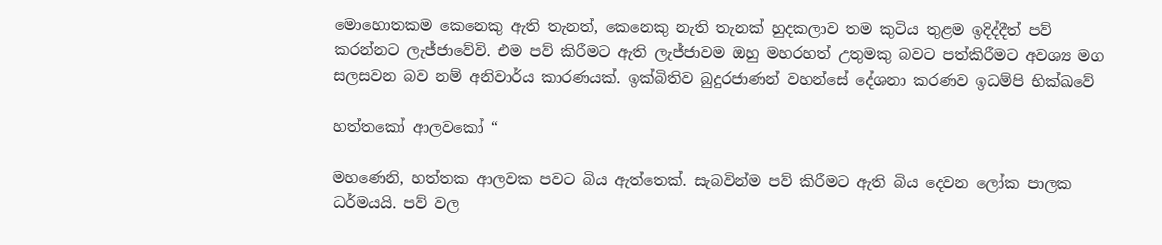මොහොතකම කෙනෙකු ඇති තැනත්, කෙනෙකු නැති තැනක් හුදකලාව තම කුටිය තුළම ඉදිද්දීත් පව් කරන්නට ලැජ්ජාවේවි. එම පව් කිරීමට ඇති ලැජ්ජාවම ඔහු මහරහත් උතුමකු බවට පත්කිරීමට අවශ්‍ය මග සලසවන බව නම් අනිවාර්ය කාරණයක්. ඉක්බිතිව බුදුරජාණන් වහන්සේ දේශනා කරණව ඉධම්පි භික්ඛවේ

හත්තකෝ ආලවකෝ “

මහණෙනි, හත්තක ආලවක පවට බිය ඇත්තෙක්. සැබවින්ම පව් කිරීමට ඇති බිය දෙවන ලෝක පාලක ධර්මයයි. පව් වල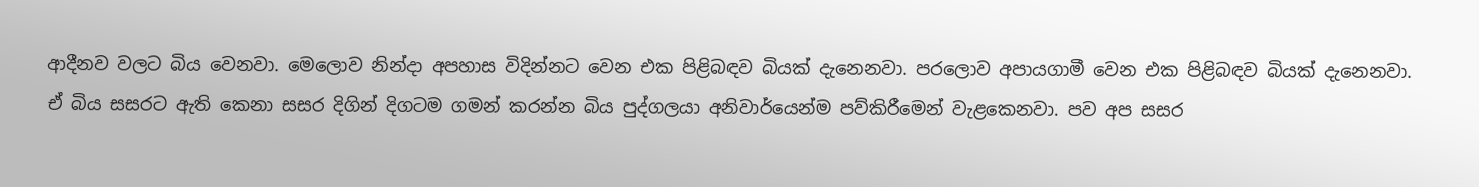ආදීනව වලට බිය වෙනවා. මෙලොව නින්දා අපහාස විදින්නට වෙන එක පිළිබඳව බියක් දැනෙනවා. පරලොව අපායගාමී වෙන එක පිළිබඳව බියක් දැනෙනවා. ඒ බිය සසරට ඇති කෙනා සසර දිගින් දිගටම ගමන් කරන්න බිය පුද්ගලයා අනිවාර්යෙන්ම පව්කිරීමෙන් වැළකෙනවා. පව අප සසර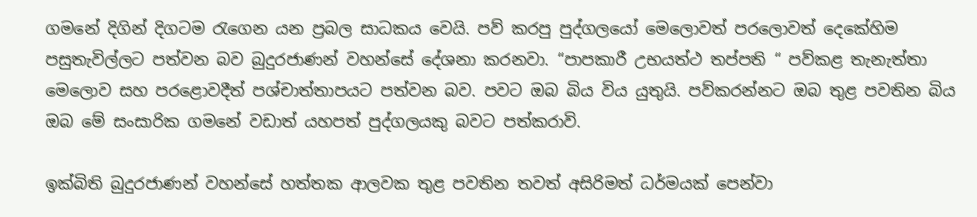ගමනේ දිගින් දිගටම රැගෙන යන ප්‍රබල සාධකය වෙයි. පව් කරපු පුද්ගලයෝ මෙලොවත් පරලොවත් දෙකේහිම පසුතැවිල්ලට පත්වන බව බුදුරජාණන් වහන්සේ දේශනා කරනවා. “පාපකාරී උභයත්ථ තප්පති “ පව්කළ තැනැත්තා මෙලොව සහ පරළොවදීත් පශ්චාත්තාපයට පත්වන බව. පවට ඔබ බිය විය යුතුයි. පව්කරන්නට ඔබ තුළ පවතින බිය ඔබ මේ සංසාරික ගමනේ වඩාත් යහපත් පුද්ගලයකු බවට පත්කරාවි.

ඉක්බිති බුදුරජාණන් වහන්සේ හත්තක ආලවක තුළ පවතින තවත් අසිරිමත් ධර්මයක් පෙන්වා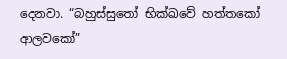දෙනවා. “බහුස්සුතෝ භික්ඛවේ හත්තකෝ ආලවකෝ”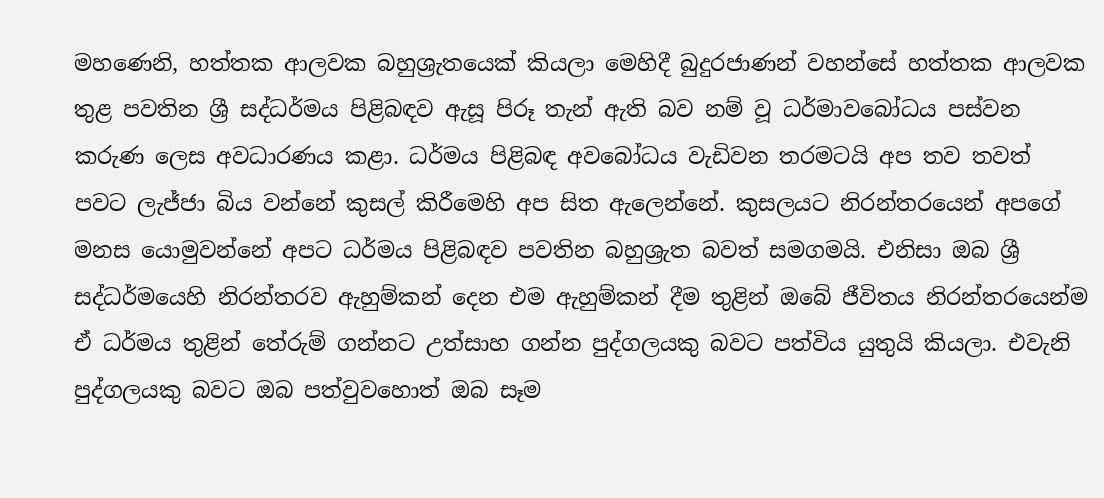මහණෙනි, හත්තක ආලවක බහුශ්‍රැතයෙක් කියලා මෙහිදී බුදුරජාණන් වහන්සේ හත්තක ආලවක තුළ පවතින ශ්‍රී සද්ධර්මය පිළිබඳව ඇසූ පිරූ තැන් ඇති බව නම් වූ ධර්මාවබෝධය පස්වන කරුණ ලෙස අවධාරණය කළා. ධර්මය පිළිබඳ අවබෝධය වැඩිවන තරමටයි අප තව තවත් පවට ලැජ්ජා බිය වන්නේ කුසල් කිරීමෙහි අප සිත ඇලෙන්නේ. කුසලයට නිරන්තරයෙන් අපගේ මනස යොමුවන්නේ අපට ධර්මය පිළිබඳව පවතින බහුශ්‍රැත බවත් සමගමයි. එනිසා ඔබ ශ්‍රී සද්ධර්මයෙහි නිරන්තරව ඇහුම්කන් දෙන එම ඇහුම්කන් දීම තුළින් ඔබේ ජීවිතය නිරන්තරයෙන්ම ඒ ධර්මය තුළින් තේරුම් ගන්නට උත්සාහ ගන්න පුද්ගලයකු බවට පත්විය යුතුයි කියලා. එවැනි පුද්ගලයකු බවට ඔබ පත්වුවහොත් ඔබ සෑම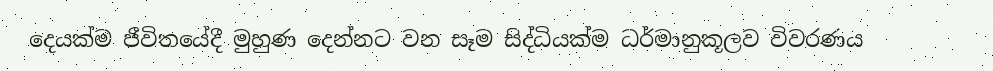දෙයක්ම ජීවිතයේදී මුහුණ දෙන්නට වන සෑම සිද්ධියක්ම ධර්මානුකූලව විවරණය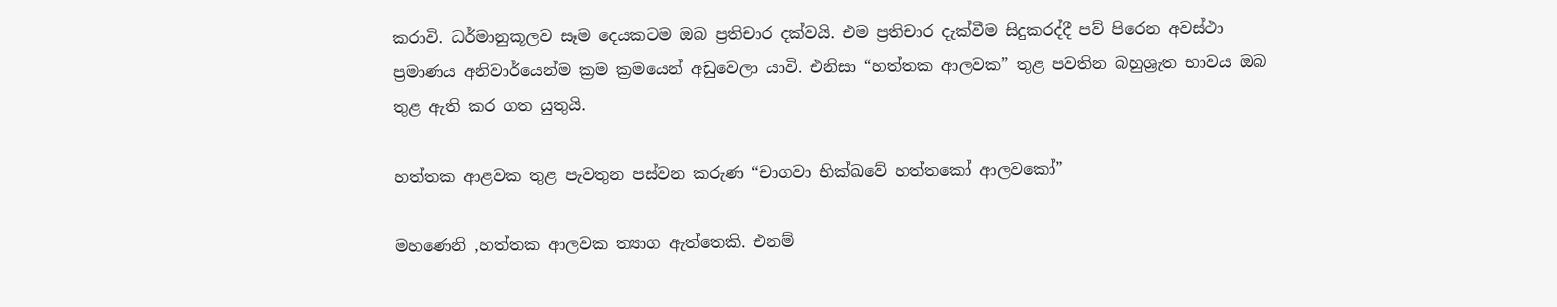කරාවි. ධර්මානුකූලව සෑම දෙයකටම ඔබ ප්‍රතිචාර දක්වයි. එම ප්‍රතිචාර දැක්වීම සිදුකරද්දී පව් පිරෙන අවස්ථා ප්‍රමාණය අනිවාර්යෙන්ම ක්‍රම ක්‍රමයෙන් අඩුවෙලා යාවි. එනිසා “හත්තක ආලවක” තුළ පවතින බහුශ්‍රැත භාවය ඔබ තුළ ඇති කර ගත යුතුයි.

හත්තක ආළවක තුළ පැවතුන පස්වන කරුණ “චාගවා භික්ඛවේ හත්තකෝ ආලවකෝ”

මහණෙනි ,හත්තක ආලවක ත්‍යාග ඇත්තෙකි. එනම්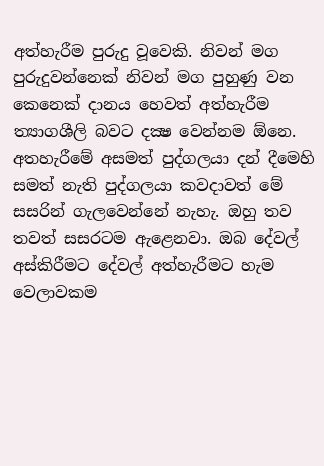අත්හැරීම පුරුදු වූවෙකි. නිවන් මග පුරුදුවන්නෙක් නිවන් මග පුහුණු වන කෙනෙක් දානය හෙවත් අත්හැරීම ත්‍යාගශීලි බවට දක්‍ෂ වෙන්නම ඕනෙ. අතහැරීමේ අසමත් පුද්ගලයා දන් දීමෙහි සමත් නැති පුද්ගලයා කවදාවත් මේ සසරින් ගැලවෙන්නේ නැහැ. ඔහු තව තවත් සසරටම ඇළෙනවා. ඔබ දේවල් අස්කිරීමට දේවල් අත්හැරීමට හැම වෙලාවකම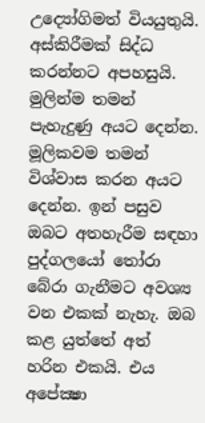උද්‍යෝගිමත් වියයුතුයි. අස්කිරීමක් සිද්ධ කරන්නට අපහසුයි. මුලින්ම තමන් පැහැදුණු අයට දෙන්න. මූලිකවම තමන් විශ්වාස කරන අයට දෙන්න. ඉන් පසුව ඔබට අතහැරීම සඳහා පුද්ගලයෝ තෝරා බේරා ගැනීමට අවශ්‍ය වන එකක් නැහැ. ඔබ කළ යුත්තේ අත් හරින එකයි. එය අපේක්‍ෂා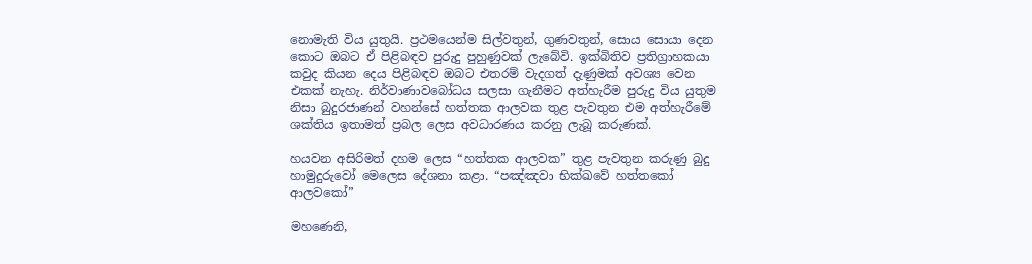නොමැති විය යුතුයි. ප්‍රථමයෙන්ම සිල්වතුන්, ගුණවතුන්, සොය සොයා දෙන කොට ඔබට ඒ පිළිබඳව පුරුදු පුහුණුවක් ලැබේවි. ඉක්බිතිව ප්‍රතිග්‍රාහකයා කවුද කියන දෙය පිළිබඳව ඔබට එතරම් වැදගත් දැණුමක් අවශ්‍ය වෙන එකක් නැහැ. නිර්වාණාවබෝධය සලසා ගැනීමට අත්හැරීම පුරුදු විය යුතුම නිසා බුදුරජාණන් වහන්සේ හත්තක ආලවක තුළ පැවතුන එම අත්හැරීමේ ශක්තිය ඉතාමත් ප්‍රබල ලෙස අවධාරණය කරනු ලැබූ කරුණක්.

හයවන අසිරිමත් දහම ලෙස “හත්තක ආලවක” තුළ පැවතුන කරුණු බුදු හාමුදුරුවෝ මෙලෙස දේශනා කළා. “පඤ්ඤවා භික්ඛවේ හත්තකෝ ආලවකෝ”

මහණෙනි,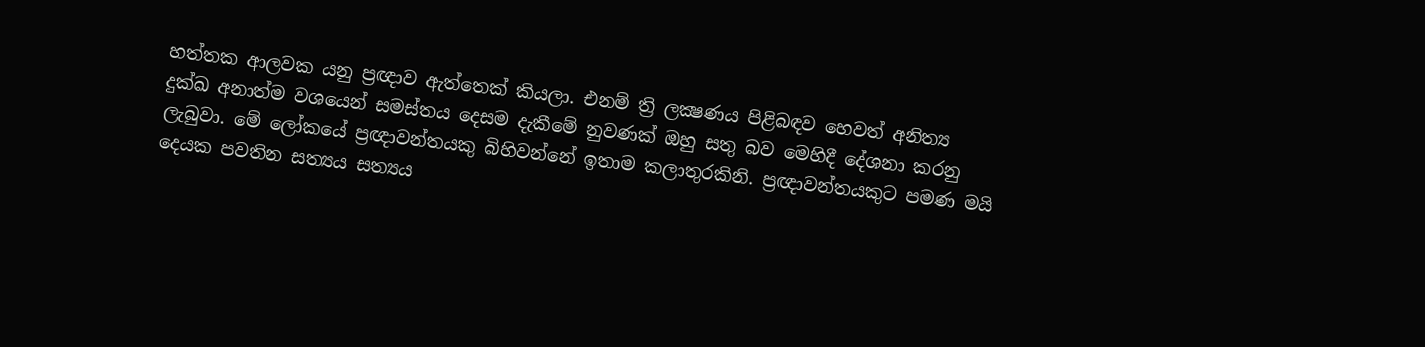හත්තක ආලවක යනු ප්‍රඥාව ඇත්තෙක් කියලා. එනම් ත්‍රි ලක්‍ෂණය පිළිබඳව හෙවත් අනිත්‍ය දුක්ඛ අනාත්ම වශයෙන් සමස්තය දෙසම දැකීමේ නුවණක් ඔහු සතු බව මෙහිදී දේශනා කරනු ලැබුවා. මේ ලෝකයේ ප්‍රඥාවන්තයකු බිහිවන්නේ ඉතාම කලාතුරකිනි. ප්‍රඥාවන්තයකුට පමණ මයි දෙයක පවතින සත්‍යය සත්‍යය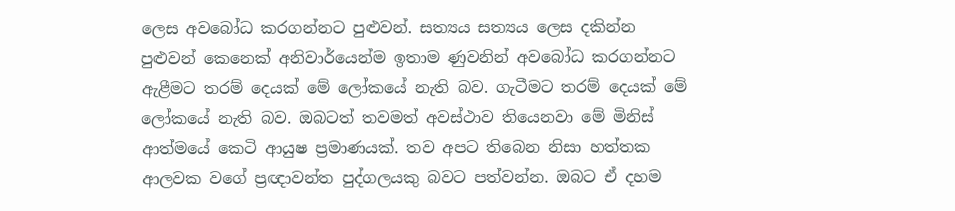ලෙස අවබෝධ කරගන්නට පුළුවන්. සත්‍යය සත්‍යය ලෙස දකින්න පුළුවන් කෙනෙක් අනිවාර්යෙන්ම ඉතාම ණුවනින් අවබෝධ කරගන්නට ඇළීමට තරම් දෙයක් මේ ලෝකයේ නැති බව. ගැටීමට තරම් දෙයක් මේ ලෝකයේ නැති බව. ඔබටත් තවමත් අවස්ථාව තියෙනවා මේ මිනිස් ආත්මයේ කෙටි ආයුෂ ප්‍රමාණයක්. තව අපට තිබෙන නිසා හත්තක ආලවක වගේ ප්‍රඥාවන්ත පුද්ගලයකු බවට පත්වන්න. ඔබට ඒ දහම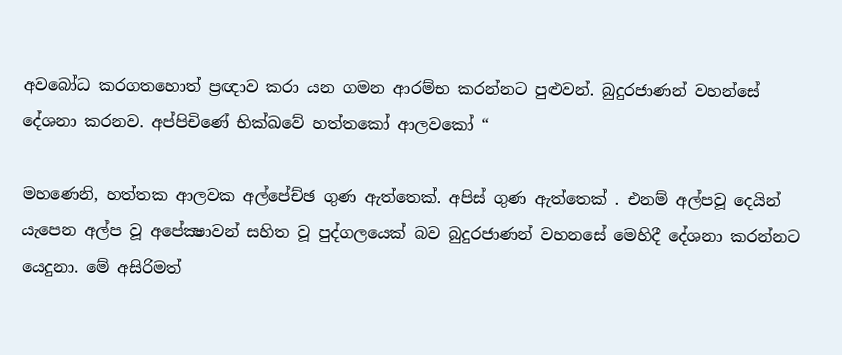අවබෝධ කරගතහොත් ප්‍රඥාව කරා යන ගමන ආරම්භ කරන්නට පුළුවන්. බුදුරජාණන් වහන්සේ දේශනා කරනව. අප්පිචිණේ භික්ඛවේ හත්තකෝ ආලවකෝ “

මහණෙනි, හත්තක ආලවක අල්පේච්ඡ ගුණ ඇත්තෙක්. අපිස් ගුණ ඇත්තෙක් . එනම් අල්පවූ දෙයින් යැපෙන අල්ප වූ අපේක්‍ෂාවන් සහිත වූ පුද්ගලයෙක් බව බුදුරජාණන් වහනසේ මෙහිදී දේශනා කරන්නට යෙදුනා. මේ අසිරිමත්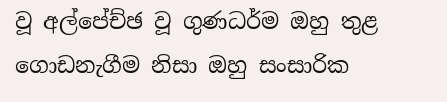වූ අල්පේච්ඡ වූ ගුණධර්ම ඔහු තුළ ගොඩනැගීම නිසා ඔහු සංසාරික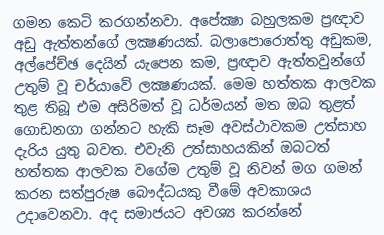ගමන කෙටි කරගන්නවා. අපේක්‍ෂා බහුලකම ප්‍රඥාව අඩු ඇත්තන්ගේ ලක්‍ෂණයක්. බලාපොරොත්තු අඩුකම, අල්පේච්ඡ දෙයින් යැපෙන කම, ප්‍රඥාව ඇත්තවුන්ගේ උතුම් වූ චර්යාවේ ලක්‍ෂණයක්. මෙම හත්තක ආලවක තුළ තිබූ එම අසිරිමත් වූ ධර්මයන් මත ඔබ තුළත් ගොඩනගා ගන්නට හැකි සෑම අවස්ථාවකම උත්සාහ දැරිය යුතු බවත. එවැනි උත්සාහයකින් ඔබටත් හත්තක ආලවක වගේම උතුම් වූ නිවන් මග ගමන් කරන සත්පුරුෂ බෞද්ධයකු වීමේ අවකාශය උදාවෙනවා. අද සමාජයට අවශ්‍ය කරන්නේ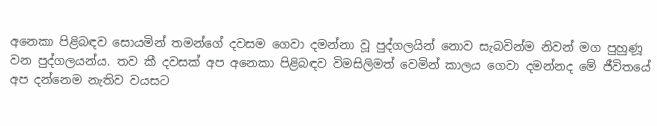අනෙකා පිළිබඳව සොයමින් තමන්ගේ දවසම ගෙවා දමන්නා වූ පුද්ගලයින් නොව සැබවින්ම නිවන් මග පුහුණූ වන පුද්ගලයන්ය. තව කී දවසක් අප අනෙකා පිළිබඳව විමසිලිමත් වෙමින් කාලය ගෙවා දමන්නද මේ ජීවිතයේ අප දන්නෙම නැතිව වයසට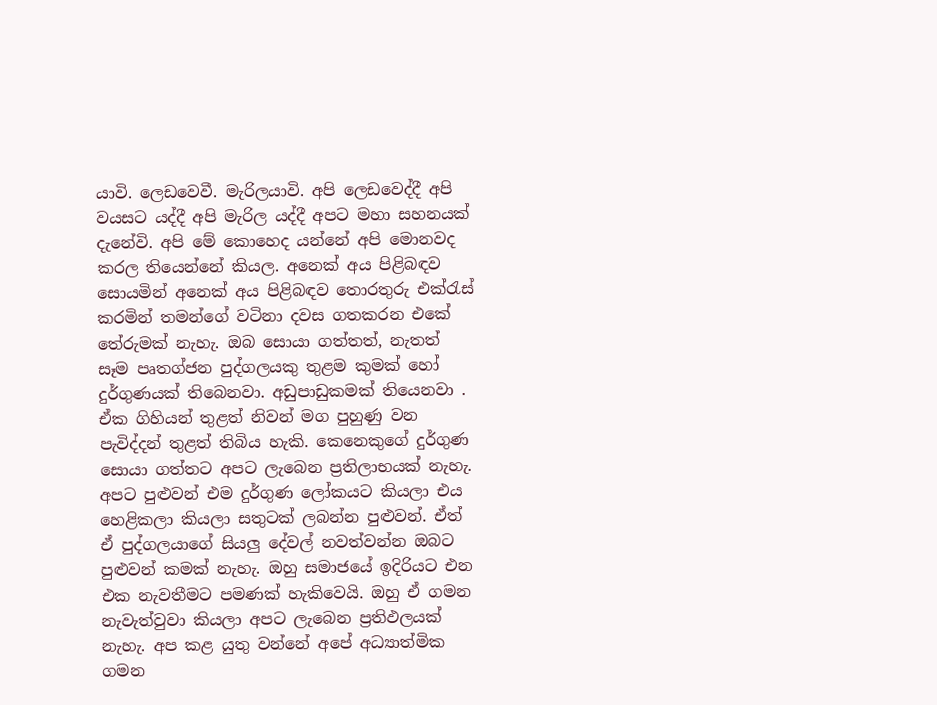යාවි. ලෙඩවෙවී. මැරිලයාවි. අපි ලෙඩවෙද්දී අපි වයසට යද්දී අපි මැරිල යද්දී අපට මහා සහනයක් දැනේවි. අපි මේ කොහෙද යන්නේ අපි මොනවද කරල තියෙන්නේ කියල. අනෙක් අය පිළිබඳව සොයමින් අනෙක් අය පිළිබඳව තොරතුරු එක්රැස් කරමින් තමන්ගේ වටිනා දවස ගතකරන එකේ තේරුමක් නැහැ. ඔබ සොයා ගත්තත්, නැතත් සෑම පෘතග්ජන පුද්ගලයකු තුළම කුමක් හෝ දුර්ගුණයක් තිබෙනවා. අඩුපාඩුකමක් තියෙනවා . ඒක ගිහියන් තුළත් නිවන් මග පුහුණු වන පැවිද්දන් තුළත් තිබිය හැකි. කෙනෙකුගේ දුර්ගුණ සොයා ගත්තට අපට ලැබෙන ප්‍රතිලාභයක් නැහැ. අපට පුළුවන් එම දුර්ගුණ ලෝකයට කියලා එය හෙළිකලා කියලා සතුටක් ලබන්න පුළුවන්. ඒත් ඒ පුද්ගලයාගේ සියලු දේවල් නවත්වන්න ඔබට පුළුවන් කමක් නැහැ. ඔහු සමාජයේ ඉදිරියට එන එක නැවතීමට පමණක් හැකිවෙයි. ඔහු ඒ ගමන නැවැත්වුවා කියලා අපට ලැබෙන ප්‍රතිඵලයක් නැහැ. අප කළ යුතු වන්නේ අපේ අධ්‍යාත්මික ගමන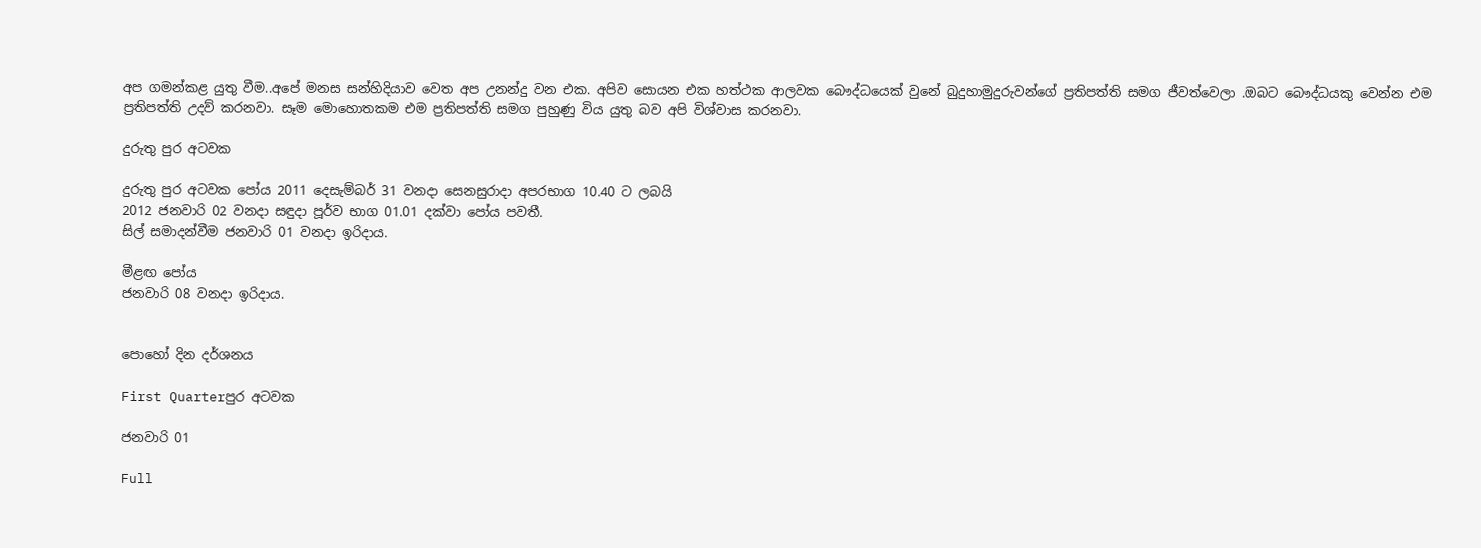අප ගමන්කළ යුතු වීම..අපේ මනස සන්හිදියාව වෙත අප උනන්දු වන එක. අපිව සොයන එක හත්ථක ආලවක බෞද්ධයෙක් වුනේ බුදුහාමුදුරුවන්ගේ ප්‍රතිපත්ති සමග ජීවත්වෙලා .ඔබට බෞද්ධයකු වෙන්න එම ප්‍රතිපත්ති උදව් කරනවා. සෑම මොහොතකම එම ප්‍රතිපත්ති සමග පුහුණු විය යුතු බව අපි විශ්වාස කරනවා.

දුරුතු පුර අටවක

දුරුතු පුර අටවක පෝය 2011 දෙසැම්බර් 31 වනදා සෙනසුරාදා අපරභාග 10.40 ට ලබයි
2012 ජනවාරි 02 වනදා සඳුදා පූර්ව භාග 01.01 දක්වා පෝය පවතී.
සිල් සමාදන්වීම ජනවාරි 01 වනදා ඉරිදාය.

මීළඟ පෝය
ජනවාරි 08 වනදා ඉරිදාය.


පොහෝ දින දර්ශනය

First Quarterපුර අටවක

ජනවාරි 01

Full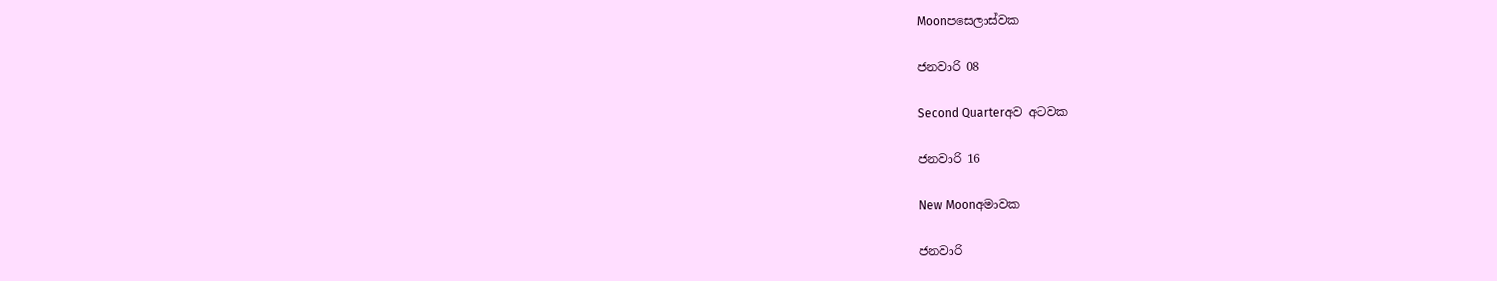Moonපසෙලාස්වක

ජනවාරි 08

Second Quarterඅව අටවක

ජනවාරි 16

New Moonඅමාවක

ජනවාරි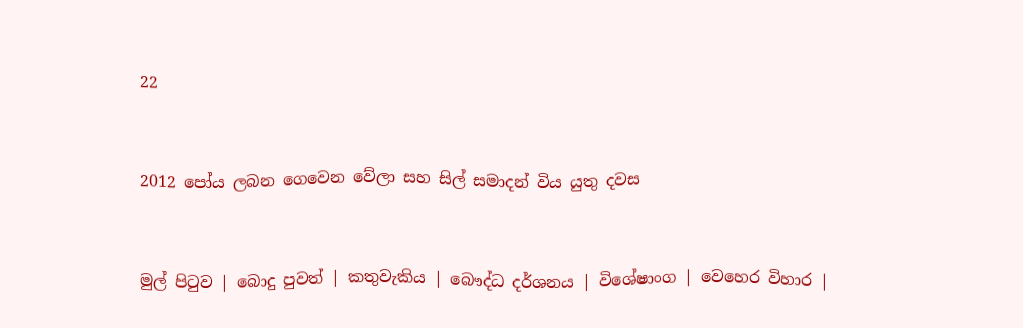22


2012 පෝය ලබන ගෙවෙන වේලා සහ සිල් සමාදන් විය යුතු දවස


මුල් පිටුව | බොදු පුවත් | කතුවැකිය | බෞද්ධ දර්ශනය | විශේෂාංග | වෙහෙර විහාර |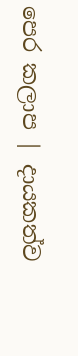පෙර කලාප | දායකත්ව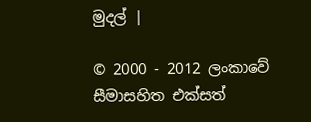මුදල් |

© 2000 - 2012 ලංකාවේ සීමාසහිත එක්සත්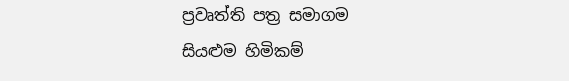ප්‍රවෘත්ති පත්‍ර සමාගම
සියළුම හිමිකම්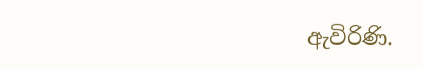ඇවිරිණි.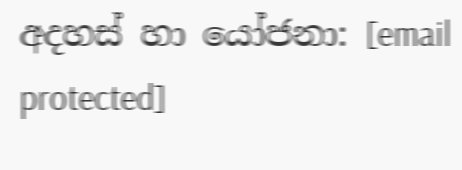අදහස් හා යෝජනා: [email protected]